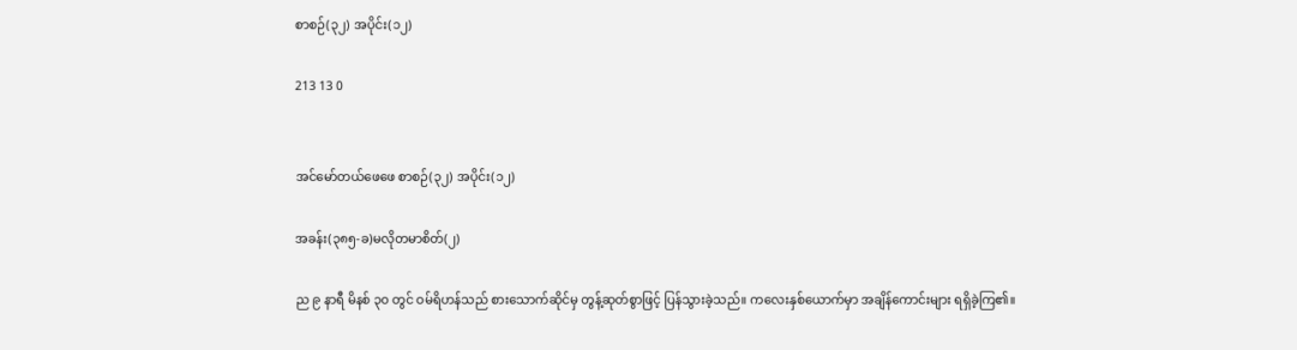စာစဉ်(၃၂) အပိုင်း(၁၂)

213 13 0


အင်မော်တယ်ဖေဖေ စာစဉ်(၃၂) အပိုင်း(၁၂)

အခန်း(၃၈၅-ခ)မလိုတမာစိတ်(၂)

ည ၉ နာရီ မိနစ် ၃၀ တွင် ဝမ်ရိဟန်သည် စားသောက်ဆိုင်မှ တွန့်ဆုတ်စွာဖြင့် ပြန်သွားခဲ့သည်။ ကလေးနှစ်ယောက်မှာ အချိန်ကောင်းများ ရရှိခဲ့ကြ၏။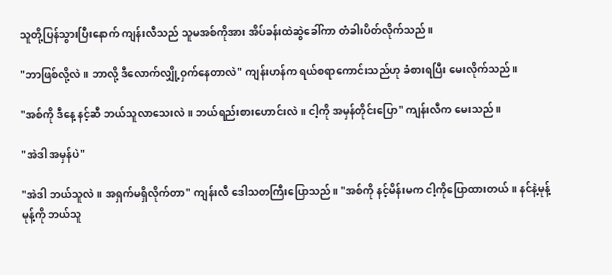သူတို့ပြန်သွားပြီးနောက် ကျန်းလီသည် သူမအစ်ကိုအား အိပ်ခန်းထဲဆွဲခေါ်ကာ တံခါးပိတ်လိုက်သည်။

"ဘာဖြစ်လို့လဲ။ ဘာလို့ ဒီလောက်လျှို့ဝှက်နေတာလဲ" ကျန်းဟန်က ရယ်စရာကောင်းသည်ဟု ခံစားရပြီး မေးလိုက်သည်။

"အစ်ကို ဒီနေ့ နင့်ဆီ ဘယ်သူလာသေးလဲ။ ဘယ်ရည်းစားဟောင်းလဲ။ ငါ့ကို အမှန်တိုင်းပြော" ကျန်းလီက မေးသည်။

"အဲဒါ အမှန်ပဲ"

"အဲဒါ ဘယ်သူလဲ။ အရှက်မရှိလိုက်တာ" ကျန်းလီ ဒေါသတကြီးပြောသည်။ "အစ်ကို နင့်မိန်းမက ငါ့ကိုပြောထားတယ်။ နင်နဲ့မုန့်မုန့်ကို ဘယ်သူ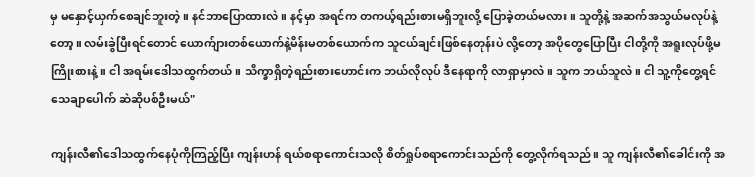မှ မနှောင့်ယှက်စေချင်ဘူးတဲ့။ နင်ဘာပြောထားလဲ။ နင့်မှာ အရင်က တကယ့်ရည်းစားမရှိဘူးလို့ ပြောခဲ့တယ်မလား။ သူတို့နဲ့ အဆက်အသွယ်မလုပ်နဲ့တော့။ လမ်းခွဲပြီးရင်တောင် ယောက်ျားတစ်ယောက်နဲ့မိန်းမတစ်ယောက်က သူငယ်ချင်းဖြစ်နေတုန်းပဲ လို့တော့ အပိုတွေပြောပြီး ငါတို့ကို အရူးလုပ်ဖို့မကြိုးစားနဲ့။ ငါ အရမ်းဒေါသထွက်တယ်။ သိက္ခာရှိတဲ့ရည်းစားဟောင်းက ဘယ်လိုလုပ် ဒီနေရာကို လာရှာမှာလဲ။ သူက ဘယ်သူလဲ။ ငါ သူ့ကိုတွေ့ရင် သေချာပေါက် ဆဲဆိုပစ်ဦးမယ်"

ကျန်းလီ၏ဒေါသထွက်နေပုံကိုကြည့်ပြီး ကျန်းဟန် ရယ်စရာကောင်းသလို စိတ်ရှုပ်စရာကောင်းသည်ကို တွေ့လိုက်ရသည်။ သူ ကျန်းလီ၏ခေါင်းကို အ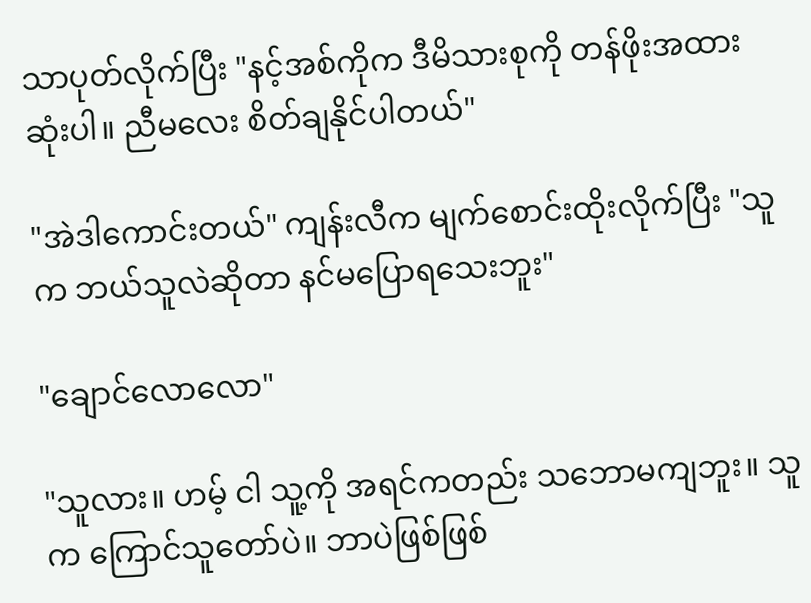သာပုတ်လိုက်ပြီး "နင့်အစ်ကိုက ဒီမိသားစုကို တန်ဖိုးအထားဆုံးပါ။ ညီမလေး စိတ်ချနိုင်ပါတယ်"

"အဲဒါကောင်းတယ်" ကျန်းလီက မျက်စောင်းထိုးလိုက်ပြီး "သူက ဘယ်သူလဲဆိုတာ နင်မပြောရသေးဘူး"

"ချောင်လောလော"

"သူလား။ ဟမ့် ငါ သူ့ကို အရင်ကတည်း သဘောမကျဘူး။ သူက ကြောင်သူတော်ပဲ။ ဘာပဲဖြစ်ဖြစ်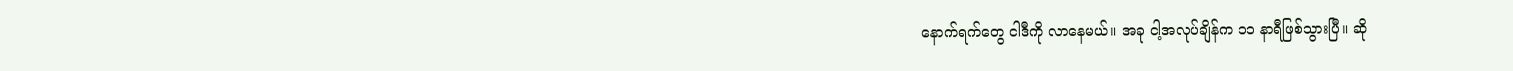နောက်ရက်တွေ ငါဒီကို လာနေမယ်။ အခု ငါ့အလုပ်ချိန်က ၁၁ နာရီဖြစ်သွားပြီ။ ဆို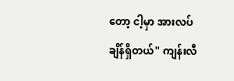တော့ ငါ့မှာ အားလပ်ချိန်ရှိတယ်" ကျန်းလီ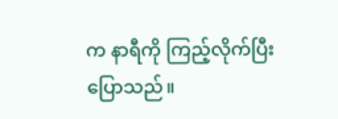က နာရီကို ကြည့်လိုက်ပြီး ပြောသည်။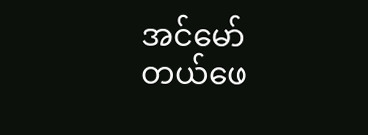အင်မော်တယ်ဖေ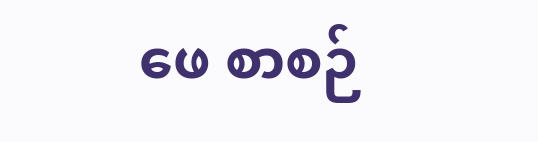ဖေ စာစဉ်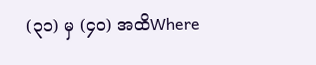(၃၁) မှ (၄၀) အထိWhere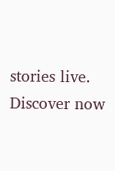stories live. Discover now